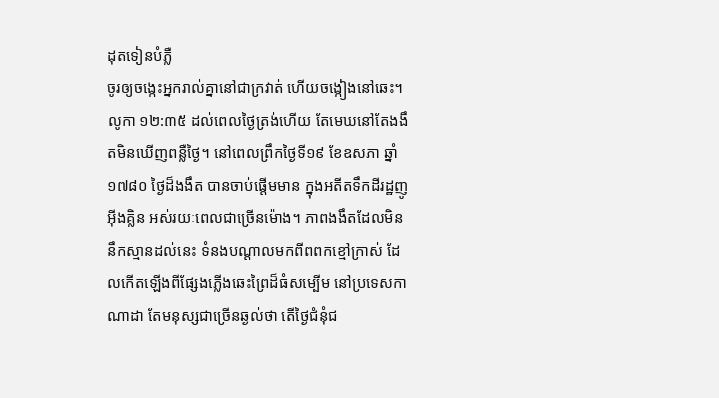ដុតទៀនបំភ្លឺ
ចូរឲ្យចង្កេះអ្នករាល់គ្នានៅជាក្រវាត់ ហើយចង្កៀងនៅឆេះ។ លូកា ១២:៣៥ ដល់ពេលថ្ងៃត្រង់ហើយ តែមេឃនៅតែងងឹតមិនឃើញពន្លឺថ្ងៃ។ នៅពេលព្រឹកថ្ងៃទី១៩ ខែឧសភា ឆ្នាំ១៧៨០ ថ្ងៃដ៏ងងឹត បានចាប់ផ្តើមមាន ក្នុងអតីតទឹកដីរដ្ឋញូអ៊ីងគ្លិន អស់រយៈពេលជាច្រើនម៉ោង។ ភាពងងឹតដែលមិននឹកស្មានដល់នេះ ទំនងបណ្តាលមកពីពពកខ្មៅក្រាស់ ដែលកើតឡើងពីផ្សែងភ្លើងឆេះព្រៃដ៏ធំសម្បើម នៅប្រទេសកាណាដា តែមនុស្សជាច្រើនឆ្ងល់ថា តើថ្ងៃជំនុំជ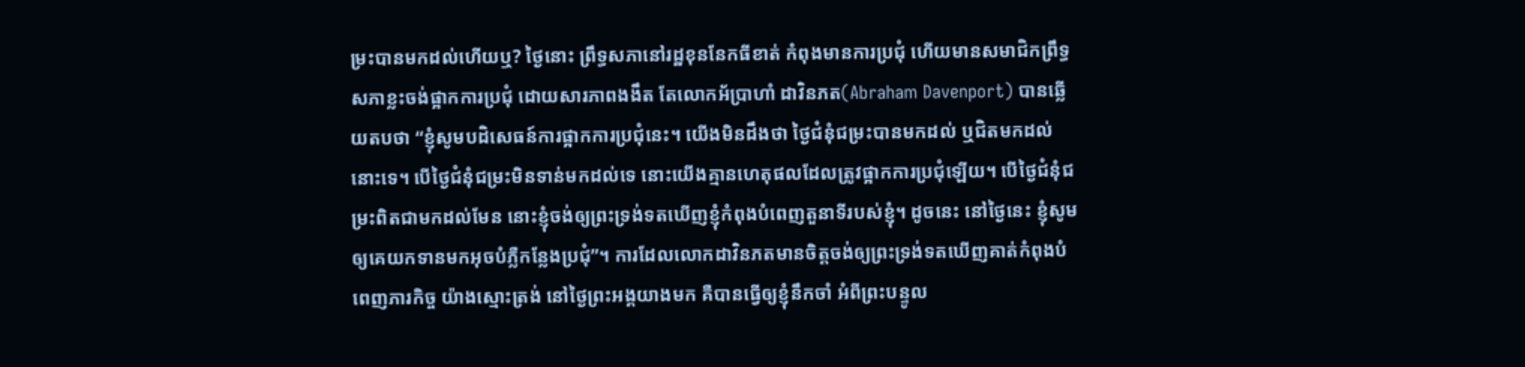ម្រះបានមកដល់ហើយឬ? ថ្ងៃនោះ ព្រឹទ្ធសភានៅរដ្ឋខុននែកធីខាត់ កំពុងមានការប្រជុំ ហើយមានសមាជិកព្រឹទ្ធសភាខ្លះចង់ផ្អាកការប្រជុំ ដោយសារភាពងងឹត តែលោកអ័ប្រាហាំ ដាវិនភត(Abraham Davenport) បានឆ្លើយតបថា “ខ្ញុំសូមបដិសេធន៍ការផ្អាកការប្រជុំនេះ។ យើងមិនដឹងថា ថ្ងៃជំនុំជម្រះបានមកដល់ ឬជិតមកដល់នោះទេ។ បើថ្ងៃជំនុំជម្រះមិនទាន់មកដល់ទេ នោះយើងគ្មានហេតុផលដែលត្រូវផ្អាកការប្រជុំឡើយ។ បើថ្ងៃជំនុំជម្រះពិតជាមកដល់មែន នោះខ្ញុំចង់ឲ្យព្រះទ្រង់ទតឃើញខ្ញុំកំពុងបំពេញតួនាទីរបស់ខ្ញុំ។ ដូចនេះ នៅថ្ងៃនេះ ខ្ញុំសូមឲ្យគេយកទានមកអុចបំភ្លឺកន្លែងប្រជុំ”។ ការដែលលោកដាវិនភតមានចិត្តចង់ឲ្យព្រះទ្រង់ទតឃើញគាត់កំពុងបំពេញភារកិច្ច យ៉ាងស្មោះត្រង់ នៅថ្ងៃព្រះអង្គយាងមក គឺបានធ្វើឲ្យខ្ញុំនឹកចាំ អំពីព្រះបន្ទូល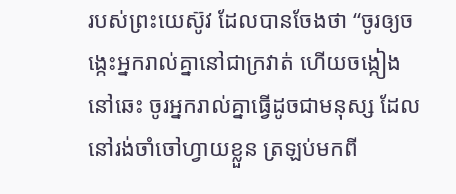របស់ព្រះយេស៊ូវ ដែលបានចែងថា “ចូរឲ្យចង្កេះអ្នករាល់គ្នានៅជាក្រវាត់ ហើយចង្កៀងនៅឆេះ ចូរអ្នករាល់គ្នាធ្វើដូចជាមនុស្ស ដែលនៅរង់ចាំចៅហ្វាយខ្លួន ត្រឡប់មកពី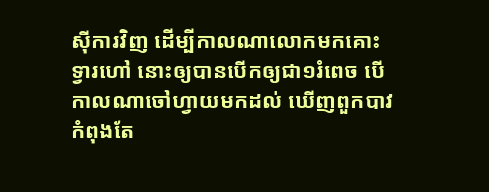ស៊ីការវិញ ដើម្បីកាលណាលោកមកគោះទ្វារហៅ នោះឲ្យបានបើកឲ្យជា១រំពេច បើកាលណាចៅហ្វាយមកដល់ ឃើញពួកបាវកំពុងតែ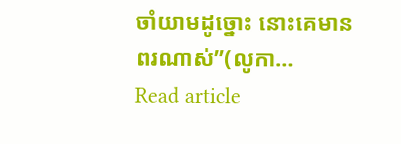ចាំយាមដូច្នោះ នោះគេមានពរណាស់”(លូកា…
Read article